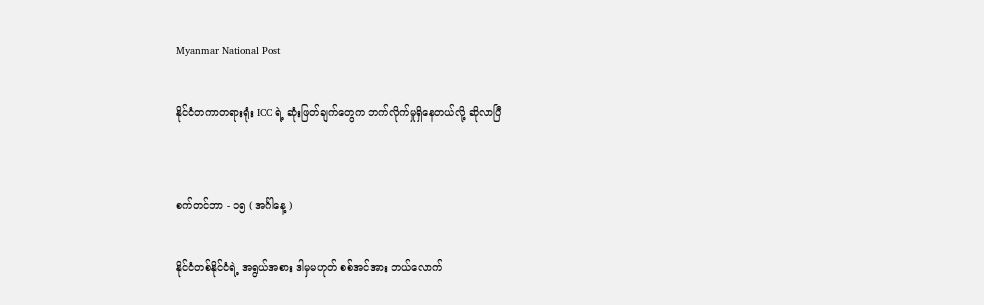Myanmar National Post

နိုင်ငံတကာတရားရုံး ICC ရဲ့ ဆုံးဖြတ်ချက်တွေက ဘက်လိုက်မှုရှိနေတယ်လို့ ဆိုလာပြီ


စက်တင်ဘာ - ၁၅ ( အင်္ဂါနေ့ )

နိုင်ငံတစ်နိုင်ငံရဲ့ အရွယ်အစား ဒါမှမဟုတ် စစ်အင်အား ဘယ်လောက်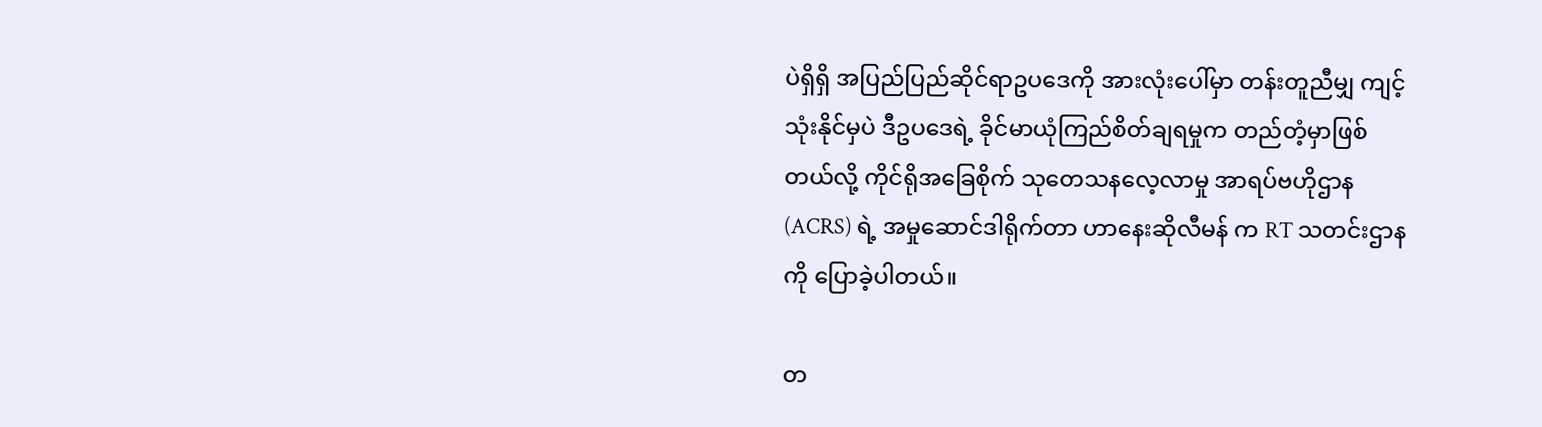ပဲရှိရှိ အပြည်ပြည်ဆိုင်ရာဥပဒေကို အားလုံးပေါ်မှာ တန်းတူညီမျှ ကျင့်သုံးနိုင်မှပဲ ဒီဥပဒေရဲ့ ခိုင်မာယုံကြည်စိတ်ချရမှုက တည်တံ့မှာဖြစ်တယ်လို့ ကိုင်ရိုအခြေစိုက် သုတေသနလေ့လာမှု အာရပ်ဗဟိုဌာန (ACRS) ရဲ့ အမှုဆောင်ဒါရိုက်တာ ဟာနေးဆိုလီမန် က RT သတင်းဌာန ကို ပြောခဲ့ပါတယ်။

တ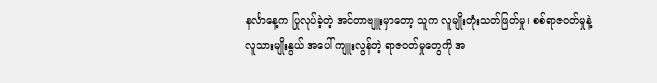နင်္လာနေ့က ပြုလုပ်ခဲ့တဲ့ အင်တာဗျူးမှာတော့ သူက လူမျိုးတုံးသတ်ဖြတ်မှု၊ စစ်ရာဇဝတ်မှုနဲ့ လူသားမျိုးနွယ် အပေါ် ကျူးလွန်တဲ့ ရာဇဝတ်မှုတွေကို အ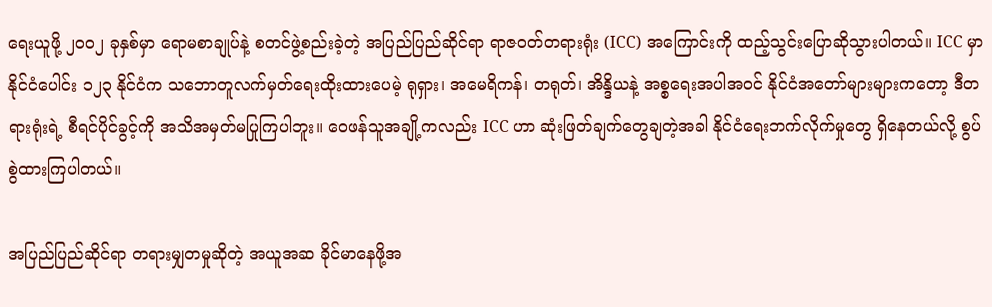ရေးယူဖို့ ၂၀၀၂ ခုနှစ်မှာ ရောမစာချုပ်နဲ့ စတင်ဖွဲ့စည်းခဲ့တဲ့ အပြည်ပြည်ဆိုင်ရာ ရာဇဝတ်တရားရုံး (ICC) အကြောင်းကို ထည့်သွင်းပြောဆိုသွားပါတယ်။ ICC မှာ နိုင်ငံပေါင်း ၁၂၃ နိုင်ငံက သဘောတူလက်မှတ်ရေးထိုးထားပေမဲ့ ရုရှား၊ အမေရိကန်၊ တရုတ်၊ အိန္ဒိယနဲ့ အစ္စရေးအပါအဝင် နိုင်ငံအတော်များများကတော့ ဒီတရားရုံးရဲ့ စီရင်ပိုင်ခွင့်ကို အသိအမှတ်မပြုကြပါဘူး။ ဝေဖန်သူအချို့ကလည်း ICC ဟာ ဆုံးဖြတ်ချက်တွေချတဲ့အခါ နိုင်ငံရေးဘက်လိုက်မှုတွေ ရှိနေတယ်လို့ စွပ်စွဲထားကြပါတယ်။

အပြည်ပြည်ဆိုင်ရာ တရားမျှတမှုဆိုတဲ့ အယူအဆ ခိုင်မာနေဖို့အ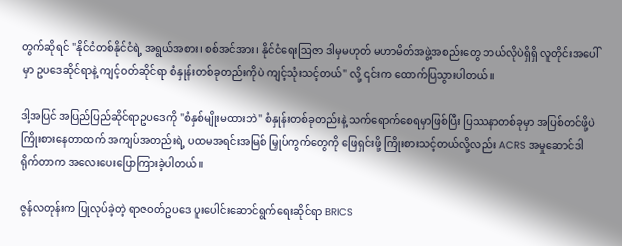တွက်ဆိုရင် "နိုင်ငံတစ်နိုင်ငံရဲ့ အရွယ်အစား၊ စစ်အင်အား၊ နိုင်ငံရေးဩဇာ ဒါမှမဟုတ် မဟာမိတ်အဖွဲ့အစည်းတွေ ဘယ်လိုပဲရှိရှိ လူတိုင်းအပေါ်မှာ ဥပဒေဆိုင်ရာနဲ့ ကျင့်ဝတ်ဆိုင်ရာ စံနှုန်းတစ်ခုတည်းကိုပဲ ကျင့်သုံးသင့်တယ်" လို့ ၎င်းက ထောက်ပြသွားပါတယ်။

ဒါ့အပြင် အပြည်ပြည်ဆိုင်ရာဥပဒေကို "စံနှစ်မျိုးမထားဘဲ" စံနှုန်းတစ်ခုတည်းနဲ့ သက်ရောက်စေရမှာဖြစ်ပြီး ပြဿနာတစ်ခုမှာ အပြစ်တင်ဖို့ပဲ ကြိုးစားနေတာထက် အကျပ်အတည်းရဲ့ ပထမအရင်းအမြစ် မြှုပ်ကွက်တွေကို ဖြေရှင်းဖို့ ကြိုးစားသင့်တယ်လို့လည်း ACRS အမှုဆောင်ဒါရိုက်တာက အလေးပေးပြောကြားခဲ့ပါတယ်။

ဇွန်လတုန်းက ပြုလုပ်ခဲ့တဲ့ ရာဇဝတ်ဥပဒေ ပူးပေါင်းဆောင်ရွက်ရေးဆိုင်ရာ BRICS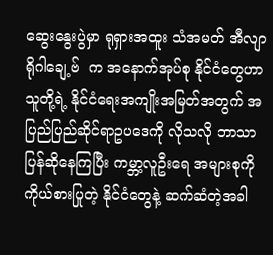ဆွေးနွေးပွဲမှာ ရုရှားအထူး သံအမတ် အီလျာရိုဂါချေ့ဗ်  က အနောက်အုပ်စု နိုင်ငံတွေဟာ သူတို့ရဲ့ နိုင်ငံရေးအကျိုးအမြတ်အတွက် အပြည်ပြည်ဆိုင်ရာဥပဒေကို လိုသလို ဘာသာပြန်ဆိုနေကြပြီး ကမ္ဘာ့လူဦးရေ အများစုကို ကိုယ်စားပြုတဲ့ နိုင်ငံတွေနဲ့ ဆက်ဆံတဲ့အခါ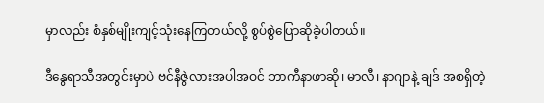မှာလည်း စံနှစ်မျိုးကျင့်သုံးနေကြတယ်လို့ စွပ်စွဲပြောဆိုခဲ့ပါတယ်။

ဒီနွေရာသီအတွင်းမှာပဲ ဗင်နီဇွဲလားအပါအဝင် ဘာကီနာဖာဆို၊ မာလီ၊ နာဂျာနဲ့ ချဒ် အစရှိတဲ့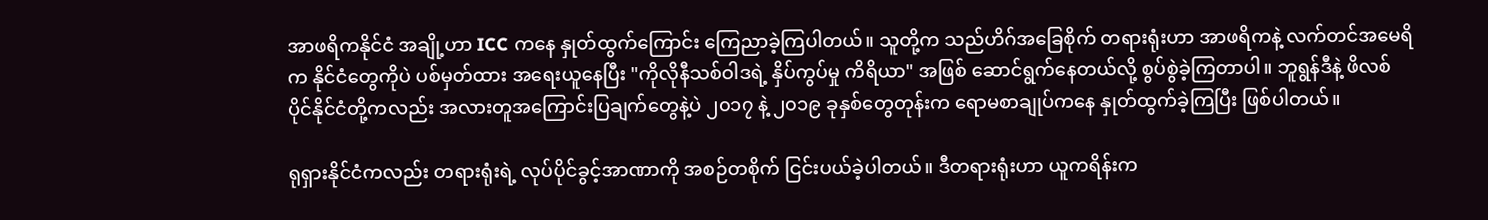အာဖရိကနိုင်ငံ အချို့ဟာ ICC ကနေ နှုတ်ထွက်ကြောင်း ကြေညာခဲ့ကြပါတယ်။ သူတို့က သည်ဟိဂ်အခြေစိုက် တရားရုံးဟာ အာဖရိကနဲ့ လက်တင်အမေရိက နိုင်ငံတွေကိုပဲ ပစ်မှတ်ထား အရေးယူနေပြီး "ကိုလိုနီသစ်ဝါဒရဲ့ နှိပ်ကွပ်မှု ကိရိယာ" အဖြစ် ဆောင်ရွက်နေတယ်လို့ စွပ်စွဲခဲ့ကြတာပါ။ ဘူရွန်ဒီနဲ့ ဖိလစ်ပိုင်နိုင်ငံတို့ကလည်း အလားတူအကြောင်းပြချက်တွေနဲ့ပဲ ၂၀၁၇ နဲ့ ၂၀၁၉ ခုနှစ်တွေတုန်းက ရောမစာချုပ်ကနေ နှုတ်ထွက်ခဲ့ကြပြီး ဖြစ်ပါတယ်။

ရုရှားနိုင်ငံကလည်း တရားရုံးရဲ့ လုပ်ပိုင်ခွင့်အာဏာကို အစဉ်တစိုက် ငြင်းပယ်ခဲ့ပါတယ်။ ဒီတရားရုံးဟာ ယူကရိန်းက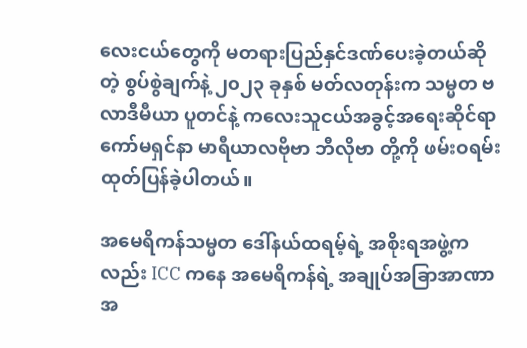လေးငယ်တွေကို မတရားပြည်နှင်ဒဏ်ပေးခဲ့တယ်ဆိုတဲ့ စွပ်စွဲချက်နဲ့ ၂၀၂၃ ခုနှစ် မတ်လတုန်းက သမ္မတ ဗလာဒီမီယာ ပူတင်နဲ့ ကလေးသူငယ်အခွင့်အရေးဆိုင်ရာ ကော်မရှင်နာ မာရီယာလဗိုဗာ ဘီလိုဗာ တို့ကို ဖမ်းဝရမ်း ထုတ်ပြန်ခဲ့ပါတယ်။

အမေရိကန်သမ္မတ ဒေါ်နယ်ထရမ့်ရဲ့ အစိုးရအဖွဲ့ကလည်း ICC ကနေ အမေရိကန်ရဲ့ အချုပ်အခြာအာဏာအ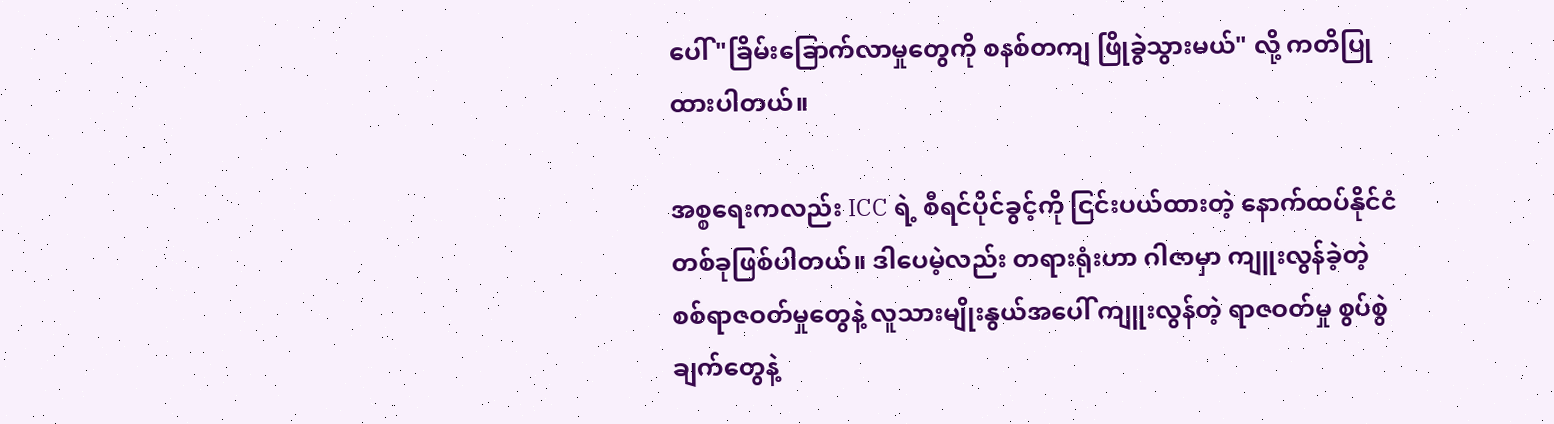ပေါ် "ခြိမ်းခြောက်လာမှုတွေကို စနစ်တကျ ဖြိုခွဲသွားမယ်" လို့ ကတိပြုထားပါတယ်။

အစ္စရေးကလည်း ICC ရဲ့ စီရင်ပိုင်ခွင့်ကို ငြင်းပယ်ထားတဲ့ နောက်ထပ်နိုင်ငံတစ်ခုဖြစ်ပါတယ်။ ဒါပေမဲ့လည်း တရားရုံးဟာ ဂါဇာမှာ ကျူးလွန်ခဲ့တဲ့ စစ်ရာဇဝတ်မှုတွေနဲ့ လူသားမျိုးနွယ်အပေါ် ကျူးလွန်တဲ့ ရာဇဝတ်မှု စွပ်စွဲချက်တွေနဲ့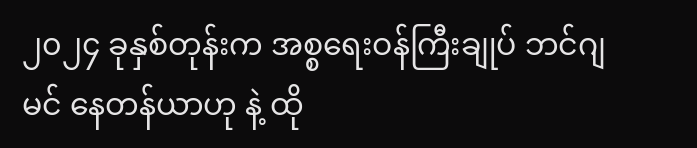၂၀၂၄ ခုနှစ်တုန်းက အစ္စရေးဝန်ကြီးချုပ် ဘင်ဂျမင် နေတန်ယာဟု နဲ့ ထို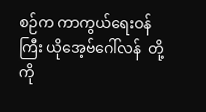စဉ်က ကာကွယ်ရေးဝန်ကြီး ယိုအေ့ဗ်ဂေါ်လန်  တို့ကို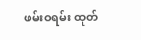ဖမ်းဝရမ်း ထုတ်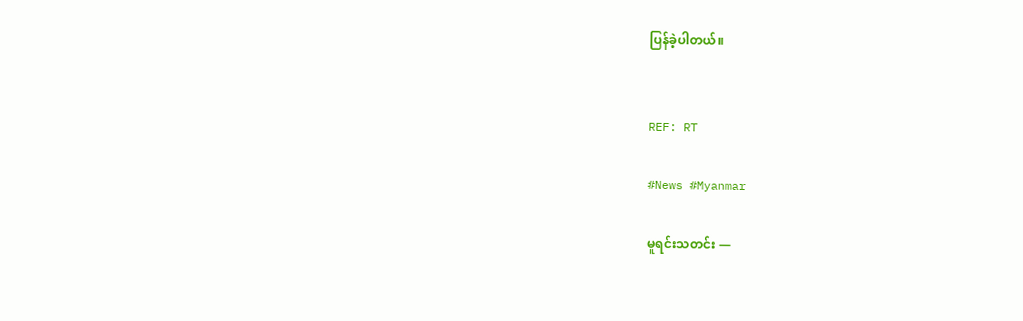ပြန်ခဲ့ပါတယ်။


REF: RT

#News #Myanmar

မူရင်းသတင်း —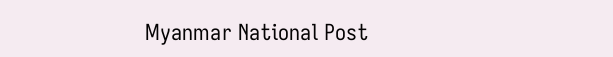Myanmar National Post